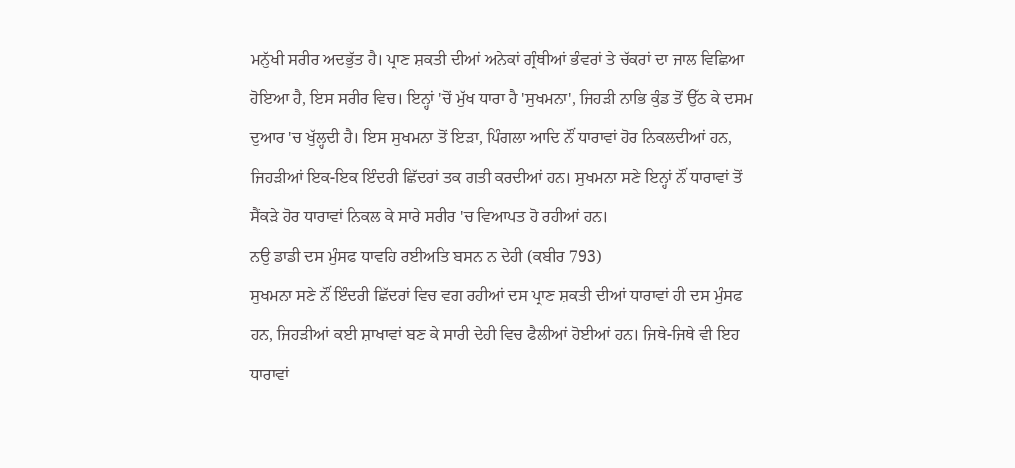ਮਨੁੱਖੀ ਸਰੀਰ ਅਦਭੁੱਤ ਹੈ। ਪ੍ਰਾਣ ਸ਼ਕਤੀ ਦੀਆਂ ਅਨੇਕਾਂ ਗ੍ਰੰਥੀਆਂ ਭੰਵਰਾਂ ਤੇ ਚੱਕਰਾਂ ਦਾ ਜਾਲ ਵਿਛਿਆ ਹੋਇਆ ਹੈ, ਇਸ ਸਰੀਰ ਵਿਚ। ਇਨ੍ਹਾਂ 'ਚੋਂ ਮੁੱਖ ਧਾਰਾ ਹੈ 'ਸੁਖਮਨਾ', ਜਿਹੜੀ ਨਾਭਿ ਕੁੰਡ ਤੋਂ ਉੱਠ ਕੇ ਦਸਮ ਦੁਆਰ 'ਚ ਖੁੱਲ੍ਹਦੀ ਹੈ। ਇਸ ਸੁਖਮਨਾ ਤੋਂ ਇੜਾ, ਪਿੰਗਲਾ ਆਦਿ ਨੌਂ ਧਾਰਾਵਾਂ ਹੋਰ ਨਿਕਲਦੀਆਂ ਹਨ, ਜਿਹੜੀਆਂ ਇਕ-ਇਕ ਇੰਦਰੀ ਛਿੱਦਰਾਂ ਤਕ ਗਤੀ ਕਰਦੀਆਂ ਹਨ। ਸੁਖਮਨਾ ਸਣੇ ਇਨ੍ਹਾਂ ਨੌਂ ਧਾਰਾਵਾਂ ਤੋਂ ਸੈਂਕੜੇ ਹੋਰ ਧਾਰਾਵਾਂ ਨਿਕਲ ਕੇ ਸਾਰੇ ਸਰੀਰ 'ਚ ਵਿਆਪਤ ਹੋ ਰਹੀਆਂ ਹਨ।
ਨਉ ਡਾਡੀ ਦਸ ਮੁੰਸਫ ਧਾਵਹਿ ਰਈਅਤਿ ਬਸਨ ਨ ਦੇਹੀ (ਕਬੀਰ 793)
ਸੁਖਮਨਾ ਸਣੇ ਨੌਂ ਇੰਦਰੀ ਛਿੱਦਰਾਂ ਵਿਚ ਵਗ ਰਹੀਆਂ ਦਸ ਪ੍ਰਾਣ ਸ਼ਕਤੀ ਦੀਆਂ ਧਾਰਾਵਾਂ ਹੀ ਦਸ ਮੁੰਸਫ ਹਨ, ਜਿਹੜੀਆਂ ਕਈ ਸ਼ਾਖਾਵਾਂ ਬਣ ਕੇ ਸਾਰੀ ਦੇਹੀ ਵਿਚ ਫੈਲੀਆਂ ਹੋਈਆਂ ਹਨ। ਜਿਥੇ-ਜਿਥੇ ਵੀ ਇਹ ਧਾਰਾਵਾਂ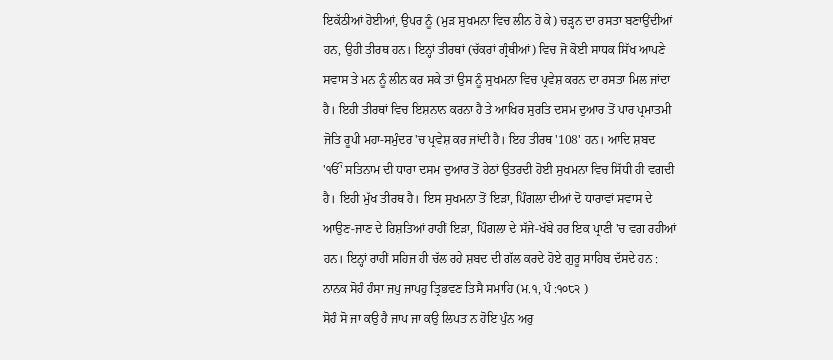ਇਕੱਠੀਆਂ ਹੋਈਆਂ, ਉਪਰ ਨੂੰ (ਮੁੜ ਸੁਖਮਨਾ ਵਿਚ ਲੀਨ ਹੋ ਕੇ) ਚੜ੍ਹਨ ਦਾ ਰਸਤਾ ਬਣਾਉਂਦੀਆਂ ਹਨ, ਉਹੀ ਤੀਰਥ ਹਨ। ਇਨ੍ਹਾਂ ਤੀਰਥਾਂ (ਚੱਕਰਾਂ ਗ੍ਰੰਥੀਆਂ) ਵਿਚ ਜੋ ਕੋਈ ਸਾਧਕ ਸਿੱਖ ਆਪਣੇ ਸਵਾਸ ਤੇ ਮਨ ਨੂੰ ਲੀਨ ਕਰ ਸਕੇ ਤਾਂ ਉਸ ਨੂੰ ਸੁਖਮਨਾ ਵਿਚ ਪ੍ਰਵੇਸ਼ ਕਰਨ ਦਾ ਰਸਤਾ ਮਿਲ ਜਾਂਦਾ ਹੈ। ਇਹੀ ਤੀਰਥਾਂ ਵਿਚ ਇਸ਼ਨਾਨ ਕਰਨਾ ਹੈ ਤੇ ਆਖਿਰ ਸੁਰਤਿ ਦਸਮ ਦੁਆਰ ਤੋਂ ਪਾਰ ਪ੍ਰਮਾਤਮੀ ਜੋਤਿ ਰੂਪੀ ਮਹਾ-ਸਮੁੰਦਰ 'ਚ ਪ੍ਰਵੇਸ਼ ਕਰ ਜਾਂਦੀ ਹੈ। ਇਹ ਤੀਰਥ '108' ਹਨ। ਆਦਿ ਸ਼ਬਦ 'ੴ' ਸਤਿਨਾਮ ਦੀ ਧਾਰਾ ਦਸਮ ਦੁਆਰ ਤੋਂ ਹੇਠਾਂ ਉਤਰਦੀ ਹੋਈ ਸੁਖਮਨਾ ਵਿਚ ਸਿੱਧੀ ਹੀ ਵਗਦੀ ਹੈ। ਇਹੀ ਮੁੱਖ ਤੀਰਥ ਹੈ। ਇਸ ਸੁਖਮਨਾ ਤੋਂ ਇੜਾ, ਪਿੰਗਲਾ ਦੀਆਂ ਦੋ ਧਾਰਾਵਾਂ ਸਵਾਸ ਦੇ ਆਉਣ-ਜਾਣ ਦੇ ਰਿਸ਼ਤਿਆਂ ਰਾਹੀਂ ਇੜਾ, ਪਿੰਗਲਾ ਦੇ ਸੱਜੇ-ਖੱਬੇ ਹਰ ਇਕ ਪ੍ਰਾਣੀ 'ਚ ਵਗ ਰਹੀਆਂ ਹਨ। ਇਨ੍ਹਾਂ ਰਾਹੀਂ ਸਹਿਜ ਹੀ ਚੱਲ ਰਹੇ ਸ਼ਬਦ ਦੀ ਗੱਲ ਕਰਦੇ ਹੋਏ ਗੁਰੂ ਸਾਹਿਬ ਦੱਸਦੇ ਹਨ :
ਨਾਨਕ ਸੋਹੰ ਹੰਸਾ ਜਪੁ ਜਾਪਹੁ ਤ੍ਰਿਭਵਣ ਤਿਸੈ ਸਮਾਹਿ (ਮ.੧, ਪੰ :੧੦੮੨ )
ਸੋਹੰ ਸੋ ਜਾ ਕਉ ਹੈ ਜਾਪ ਜਾ ਕਉ ਲਿਪਤ ਨ ਹੋਇ ਪੁੰਨ ਅਰੁ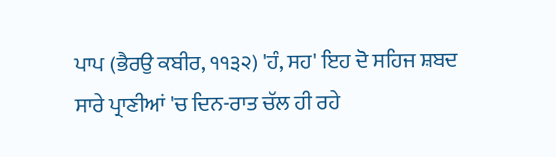ਪਾਪ (ਭੈਰਉ ਕਬੀਰ, ੧੧੩੨) 'ਹੰ, ਸਹ' ਇਹ ਦੋ ਸਹਿਜ ਸ਼ਬਦ ਸਾਰੇ ਪ੍ਰਾਣੀਆਂ 'ਚ ਦਿਨ-ਰਾਤ ਚੱਲ ਹੀ ਰਹੇ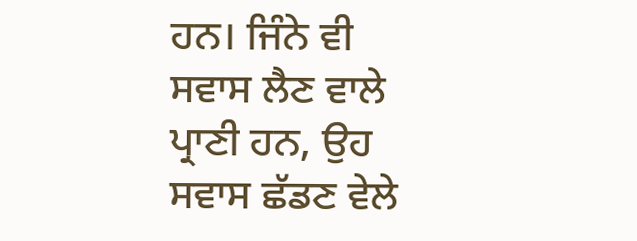ਹਨ। ਜਿੰਨੇ ਵੀ ਸਵਾਸ ਲੈਣ ਵਾਲੇ ਪ੍ਰਾਣੀ ਹਨ, ਉਹ ਸਵਾਸ ਛੱਡਣ ਵੇਲੇ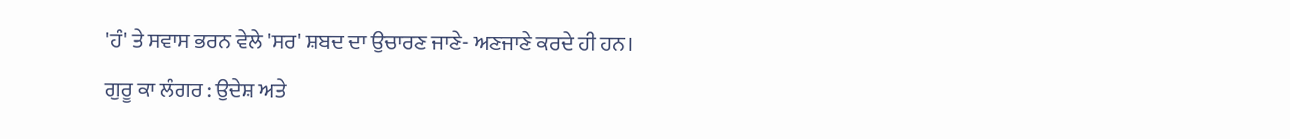'ਹੰ' ਤੇ ਸਵਾਸ ਭਰਨ ਵੇਲੇ 'ਸਰ' ਸ਼ਬਦ ਦਾ ਉਚਾਰਣ ਜਾਣੇ- ਅਣਜਾਣੇ ਕਰਦੇ ਹੀ ਹਨ।
ਗੁਰੂ ਕਾ ਲੰਗਰ : ਉਦੇਸ਼ ਅਤੇ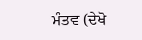ਮੰਤਵ (ਦੇਖੋ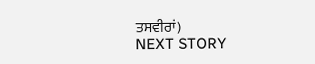ਤਸਵੀਰਾਂ)
NEXT STORY